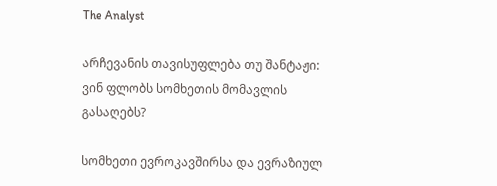The Analyst

არჩევანის თავისუფლება თუ შანტაჟი: ვინ ფლობს სომხეთის მომავლის გასაღებს?

სომხეთი ევროკავშირსა და ევრაზიულ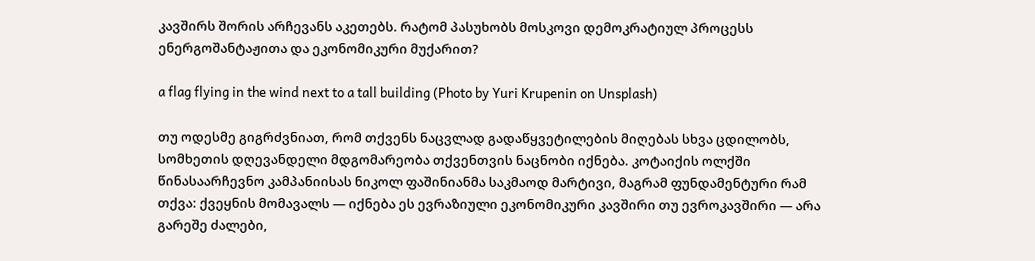კავშირს შორის არჩევანს აკეთებს. რატომ პასუხობს მოსკოვი დემოკრატიულ პროცესს ენერგოშანტაჟითა და ეკონომიკური მუქარით?

a flag flying in the wind next to a tall building (Photo by Yuri Krupenin on Unsplash)

თუ ოდესმე გიგრძვნიათ, რომ თქვენს ნაცვლად გადაწყვეტილების მიღებას სხვა ცდილობს, სომხეთის დღევანდელი მდგომარეობა თქვენთვის ნაცნობი იქნება. კოტაიქის ოლქში წინასაარჩევნო კამპანიისას ნიკოლ ფაშინიანმა საკმაოდ მარტივი, მაგრამ ფუნდამენტური რამ თქვა: ქვეყნის მომავალს — იქნება ეს ევრაზიული ეკონომიკური კავშირი თუ ევროკავშირი — არა გარეშე ძალები,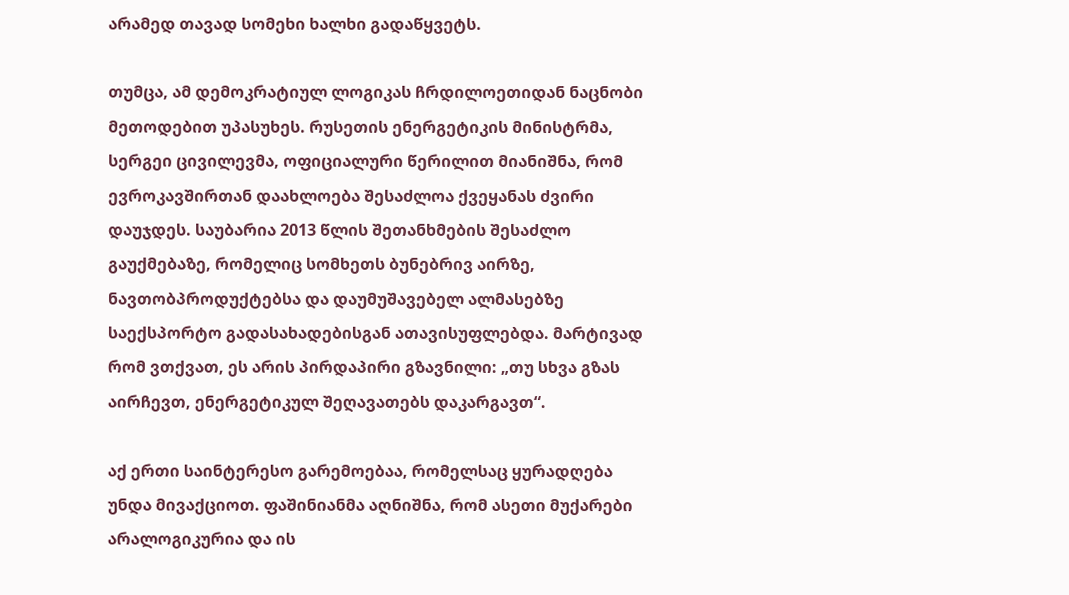არამედ თავად სომეხი ხალხი გადაწყვეტს.

თუმცა, ამ დემოკრატიულ ლოგიკას ჩრდილოეთიდან ნაცნობი მეთოდებით უპასუხეს. რუსეთის ენერგეტიკის მინისტრმა, სერგეი ცივილევმა, ოფიციალური წერილით მიანიშნა, რომ ევროკავშირთან დაახლოება შესაძლოა ქვეყანას ძვირი დაუჯდეს. საუბარია 2013 წლის შეთანხმების შესაძლო გაუქმებაზე, რომელიც სომხეთს ბუნებრივ აირზე, ნავთობპროდუქტებსა და დაუმუშავებელ ალმასებზე საექსპორტო გადასახადებისგან ათავისუფლებდა. მარტივად რომ ვთქვათ, ეს არის პირდაპირი გზავნილი: „თუ სხვა გზას აირჩევთ, ენერგეტიკულ შეღავათებს დაკარგავთ“.

აქ ერთი საინტერესო გარემოებაა, რომელსაც ყურადღება უნდა მივაქციოთ. ფაშინიანმა აღნიშნა, რომ ასეთი მუქარები არალოგიკურია და ის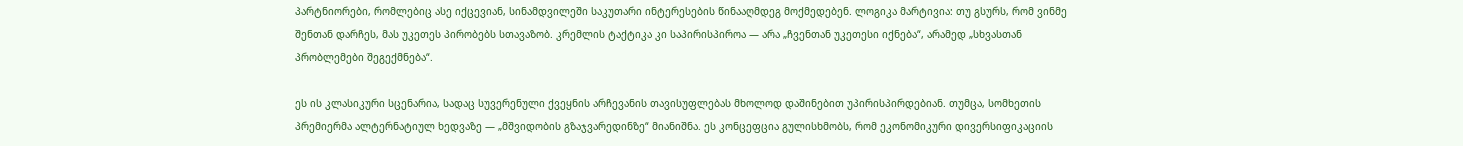პარტნიორები, რომლებიც ასე იქცევიან, სინამდვილეში საკუთარი ინტერესების წინააღმდეგ მოქმედებენ. ლოგიკა მარტივია: თუ გსურს, რომ ვინმე შენთან დარჩეს, მას უკეთეს პირობებს სთავაზობ. კრემლის ტაქტიკა კი საპირისპიროა — არა „ჩვენთან უკეთესი იქნება“, არამედ „სხვასთან პრობლემები შეგექმნება“.

ეს ის კლასიკური სცენარია, სადაც სუვერენული ქვეყნის არჩევანის თავისუფლებას მხოლოდ დაშინებით უპირისპირდებიან. თუმცა, სომხეთის პრემიერმა ალტერნატიულ ხედვაზე — „მშვიდობის გზაჯვარედინზე“ მიანიშნა. ეს კონცეფცია გულისხმობს, რომ ეკონომიკური დივერსიფიკაციის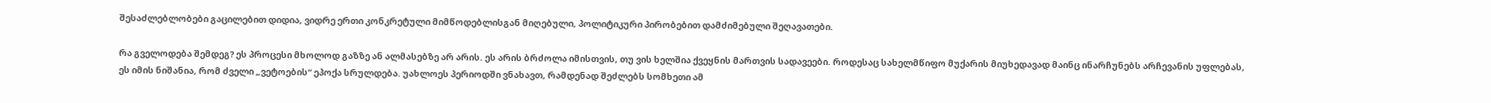შესაძლებლობები გაცილებით დიდია, ვიდრე ერთი კონკრეტული მიმწოდებლისგან მიღებული, პოლიტიკური პირობებით დამძიმებული შეღავათები.

რა გველოდება შემდეგ? ეს პროცესი მხოლოდ გაზზე ან ალმასებზე არ არის. ეს არის ბრძოლა იმისთვის, თუ ვის ხელშია ქვეყნის მართვის სადავეები. როდესაც სახელმწიფო მუქარის მიუხედავად მაინც ინარჩუნებს არჩევანის უფლებას, ეს იმის ნიშანია, რომ ძველი „ვეტოების“ ეპოქა სრულდება. უახლოეს პერიოდში ვნახავთ, რამდენად შეძლებს სომხეთი ამ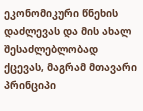ეკონომიკური წნეხის დაძლევას და მის ახალ შესაძლებლობად ქცევას, მაგრამ მთავარი პრინციპი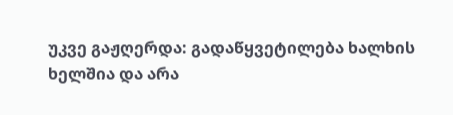უკვე გაჟღერდა: გადაწყვეტილება ხალხის ხელშია და არა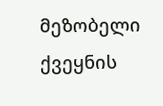მეზობელი ქვეყნის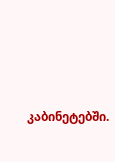კაბინეტებში.